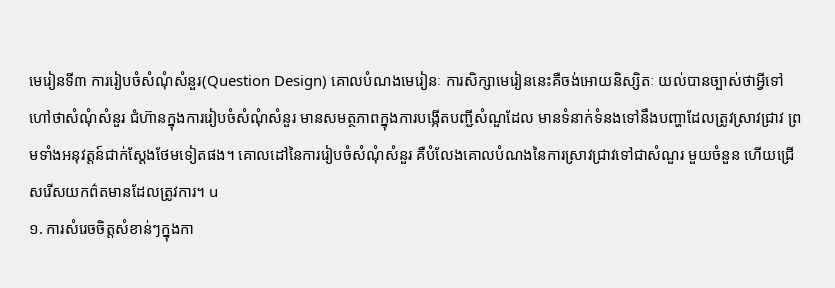មេរៀនទី៣ ការរៀបចំសំណុំសំនួរ(Question Design) គោលបំណងមេរៀនៈ ការសិក្សាមេរៀននេះគឺចង់អោយនិស្សិតៈ យល់បានច្បាស់ថាអ្វីទៅហៅថាសំណុំសំនួរ ជំហ៊ានក្នុងការរៀបចំសំណុំសំនួរ មានសមត្ថភាពក្នុងការបង្កើតបញ្ជីសំណួដែល មានទំនាក់ទំនងទៅនឹងបញ្ហាដែលត្រូវស្រាវជ្រាវ ព្រមទាំងអនុវត្តន៍ជាក់ស្ដែងថែមទៀតផង។ គោលដៅនៃការរៀបចំសំណុំសំនួរ គឺបំលែងគោលបំណងនៃការស្រាវជ្រាវទៅជាសំណួរ មួយចំនួន ហើយជ្រើសរើសយកព៌តមានដែលត្រូវការ។ u
១. ការសំរេចចិត្តសំខាន់ៗក្នុងកា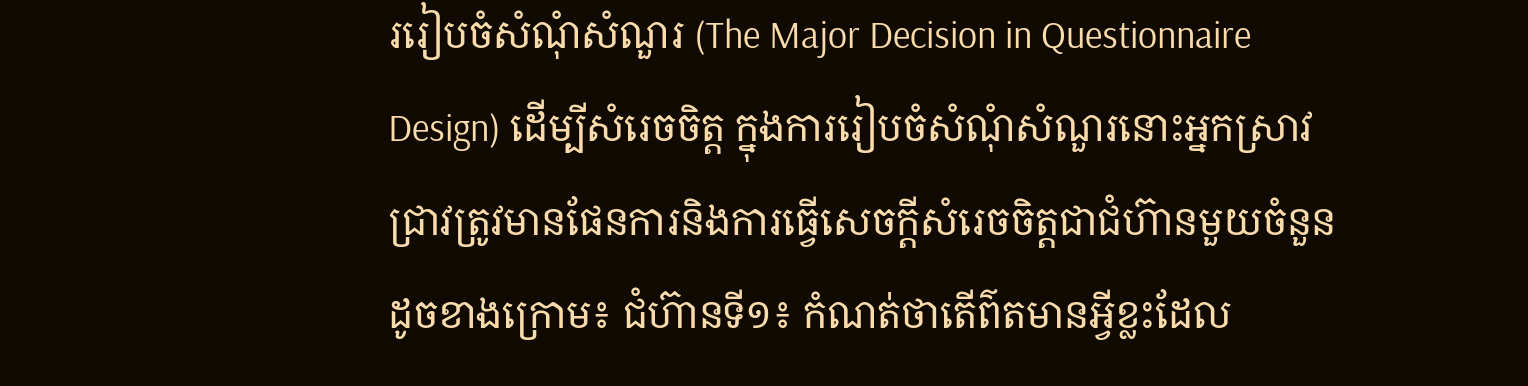ររៀបចំសំណុំសំណួរ (The Major Decision in Questionnaire Design) ដើម្បីសំរេចចិត្ត ក្នុងការរៀបចំសំណុំសំណួរនោះអ្នកស្រាវជ្រាវត្រូវមានផែនការនិងការធ្វើសេចក្ដីសំរេចចិត្តជាជំហ៊ានមួយចំនួនដូចខាងក្រោម៖ ជំហ៊ានទី១៖ កំណត់ថាតើព៌តមានអ្វីខ្លះដែល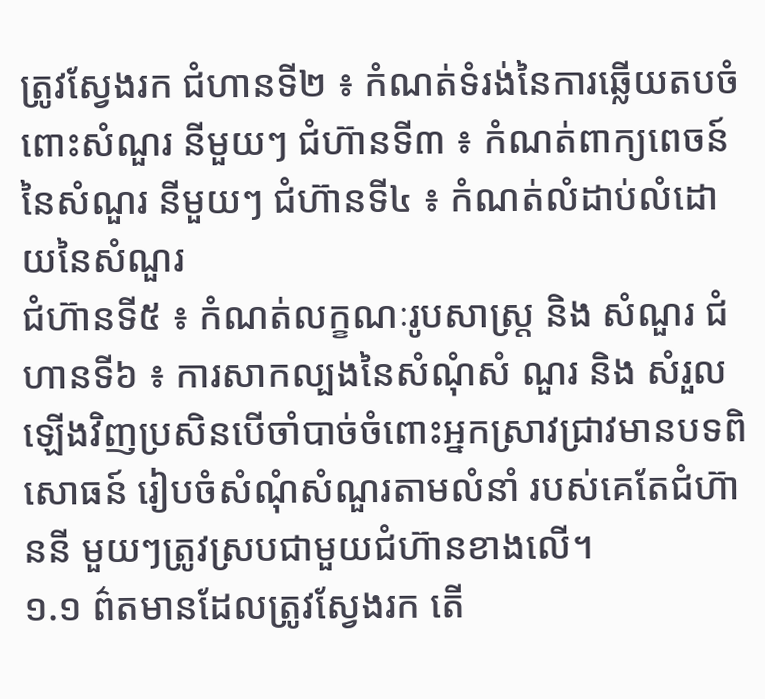ត្រូវស្វែងរក ជំហានទី២ ៖ កំណត់ទំរង់នៃការឆ្លើយតបចំពោះសំណួរ នីមួយៗ ជំហ៊ានទី៣ ៖ កំណត់ពាក្យពេចន៍នៃសំណួរ នីមួយៗ ជំហ៊ានទី៤ ៖ កំណត់លំដាប់លំដោយនៃសំណួរ
ជំហ៊ានទី៥ ៖ កំណត់លក្ខណៈរូបសាស្រ្ត និង សំណួរ ជំហានទី៦ ៖ ការសាកល្បងនៃសំណុំសំ ណួរ និង សំរួលឡើងវិញប្រសិនបើចាំបាច់ចំពោះអ្នកស្រាវជ្រាវមានបទពិសោធន៍ រៀបចំសំណុំសំណួរតាមលំនាំ របស់គេតែជំហ៊ាននី មួយៗត្រូវស្របជាមួយជំហ៊ានខាងលើ។
១.១ ព៌តមានដែលត្រូវស្វែងរក តើ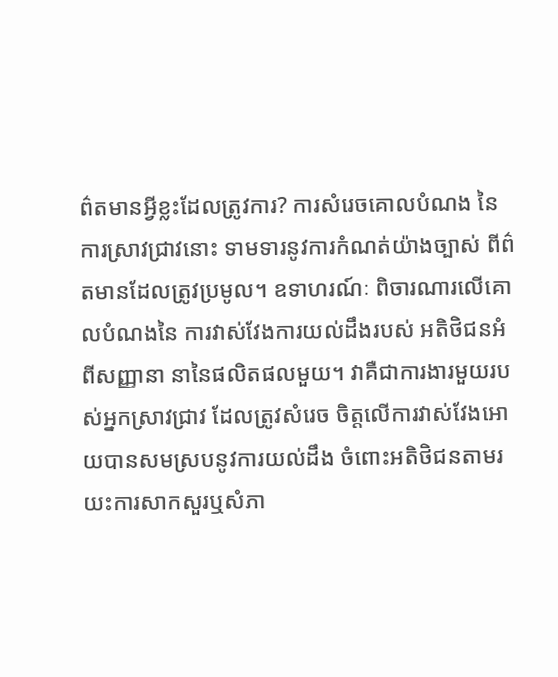ព៌តមានអ្វីខ្លះដែលត្រូវការ? ការសំរេចគោលបំណង នៃការស្រាវជ្រាវនោះ ទាមទារនូវការកំណត់យ៉ាងច្បាស់ ពីព៌តមានដែលត្រូវប្រមូល។ ឧទាហរណ៍ៈ ពិចារណារលើគោលបំណងនៃ ការវាស់វែងការយល់ដឹងរបស់ អតិថិជនអំពីសញ្ញានា នានៃផលិតផលមួយ។ វាគឺជាការងារមួយរបស់អ្នកស្រាវជ្រាវ ដែលត្រូវសំរេច ចិត្តលើការវាស់វែងអោយបានសមស្របនូវការយល់ដឹង ចំពោះអតិថិជនតាមរយះការសាកសួរឬសំភា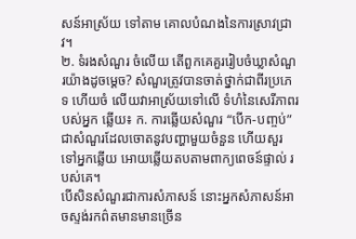សន៍អាស្រ័យ ទៅតាម គោលបំណងនៃការស្រាវជ្រាវ។
២. ទំរងសំណួរ ចំលើយ តើពួកគេគួររៀបចំឃ្លាសំណួរយ៉ាងដូចម្ដេច? សំណួរត្រូវបានចាត់ថ្នាក់ជាពីរប្រភេទ ហើយចំ លើយវាអាស្រ័យទៅលើ ទំហំនៃសេរីភាពរបស់អ្នក ឆ្លើយ៖ ក. ការឆ្លើយសំណួរ “បើក-បញ្ចប់” ជាសំណួរដែលចោតនូវបញ្ហាមួយចំនួន ហើយសួរ ទៅអ្នកឆ្លើយ អោយឆ្លើយតបតាមពាក្យពេចន៍ផ្ទាល់ របស់គេ។
បើសិនសំណួរជាការសំភាសន៍ នោះអ្នកសំភាសន៍អាចស្ទង់រកព៌តមានមានច្រើន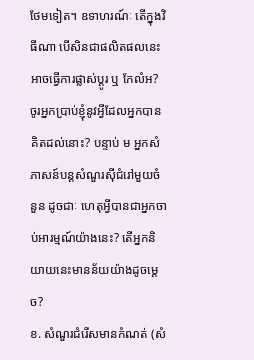ថែមទៀត។ ឧទាហរណ៍ៈ តើក្នុងវិធីណា បើសិនជាផលិតផលនេះ អាចធ្វើការផ្លាស់ប្ដូរ ឬ កែលំអ? ចូរអ្នកប្រាប់ខ្ញុំនូវអ្វីដែលអ្នកបានគិតដល់នោះ? បន្ទាប់ ម អ្នកសំភាសន៍បន្ដសំណួរស៊ីជំរៅមួយចំនួន ដូចជាៈ ហេតុអ្វីបានជាអ្នកចាប់អារម្មណ៍យ៉ាងនេះ? តើអ្នកនិយាយនេះមានន័យយ៉ាងដូចម្ដេច?
ខ. សំណួរជំរើសមានកំណត់ (សំ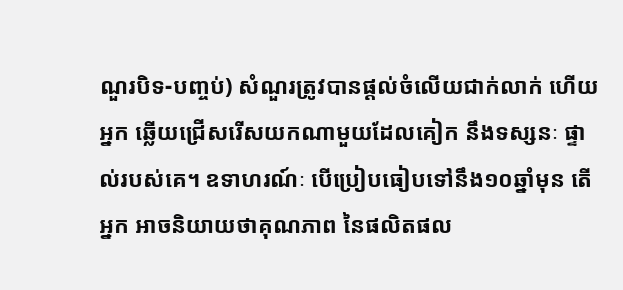ណួរបិទ-បញ្ចប់) សំណួរត្រូវបានផ្ដល់ចំលើយជាក់លាក់ ហើយអ្នក ឆ្លើយជ្រើសរើសយកណាមួយដែលគៀក នឹងទស្សនៈ ផ្ទាល់របស់គេ។ ឧទាហរណ៍ៈ បើប្រៀបធៀបទៅនឹង១០ឆ្នាំមុន តើអ្នក អាចនិយាយថាគុណភាព នៃផលិតផល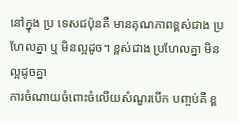នៅក្នុង ប្រ ទេសជប៉ុនគឺ មានគុណភាពខ្ពស់ជាង ប្រហែលគ្នា ឬ មិនល្អដូច។ ខ្ពស់ជាង ប្រហែលគ្នា មិនល្អដូចគ្នា
ការចំណាយចំពោះចំលើយសំណួរបើក បញ្ចប់គឺ ខ្ព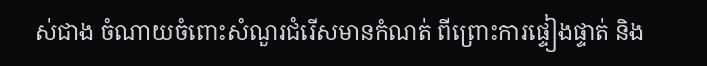ស់ជាង ចំណាយចំពោះសំណួរជំរើសមានកំណត់ ពីព្រោះការផ្ទៀងផ្ទាត់ និង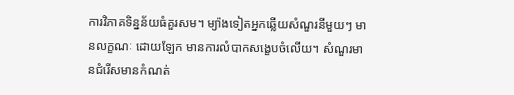ការវិភាគទិន្នន័យធំគួរសម។ ម្យ៉ាងទៀតអ្នកឆ្លើយសំណួរនីមួយៗ មានលក្ខណៈ ដោយឡែក មានការលំបាកសង្ខេបចំលើយ។ សំណួរមានជំរើសមានកំណត់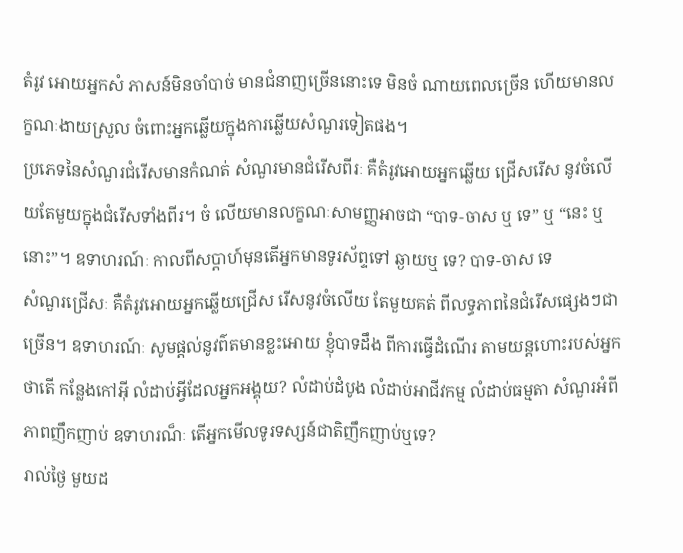តំរូវ អោយអ្នកសំ ភាសន៍មិនចាំបាច់ មានជំនាញច្រើននោះទេ មិនចំ ណាយពេលច្រើន ហើយមានលក្ខណៈងាយស្រួល ចំពោះអ្នកឆ្លើយក្នុងការឆ្លើយសំណួរទៀតផង។
ប្រភេទនៃសំណួរជំរើសមានកំណត់ សំណួរមានជំរើសពីរៈ គឺតំរូវអោយអ្នកឆ្លើយ ជ្រើសរើស នូវចំលើយតែមួយក្នុងជំរើសទាំងពីរ។ ចំ លើយមានលក្ខណៈសាមញ្ញអាចជា “បាទ-ចាស ឬ ទេ” ឬ “នេះ ឬ នោះ”។ ឧទាហរណ៍ៈ កាលពីសប្ដាហ៍មុនតើអ្នកមានទូរស័ព្ទទៅ ឆ្ងាយឬ ទេ? បាទ-ចាស ទេ
សំណួរជ្រើសៈ គឺតំរូវអោយអ្នកឆ្លើយជ្រើស រើសនូវចំលើយ តែមួយគត់ ពីលទ្ធភាពនៃជំរើសផ្សេងៗជាច្រើន។ ឧទាហរណ៍ៈ សូមផ្ដល់នូវព៌តមានខ្លះអោយ ខ្ញុំបាទដឹង ពីការធ្វើដំណើរ តាមយន្ដហោះរបស់អ្នកថាតើ កន្លែងកៅអ៊ី លំដាប់អ្វីដែលអ្នកអង្គុយ? លំដាប់ដំបូង លំដាប់អាជីវកម្ម លំដាប់ធម្មតា សំណួរអំពីភាពញឹកញាប់ ឧទាហរណ៏ៈ តើអ្នកមើលទូរទស្សន៍ជាតិញឹកញាប់ឬទេ?
រាល់ថ្ងៃ មួយដ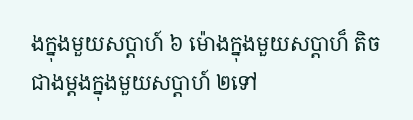ងក្នុងមួយសប្ដាហ៍ ៦ ម៉ោងក្នុងមួយសប្ដាហ៏ តិចជាងម្ដងក្នុងមួយសប្ដាហ៍ ២ទៅ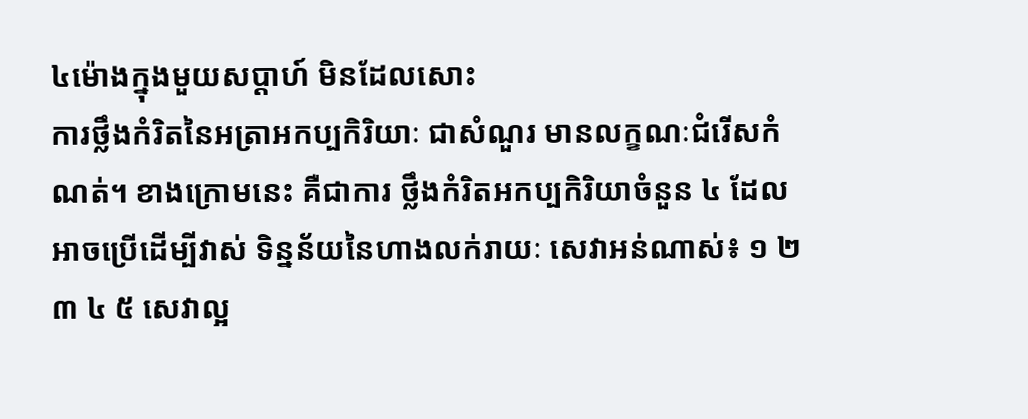៤ម៉ោងក្នុងមួយសប្ដាហ៍ មិនដែលសោះ
ការថ្លឹងកំរិតនៃអត្រាអកប្បកិរិយាៈ ជាសំណួរ មានលក្ខណៈជំរើសកំណត់។ ខាងក្រោមនេះ គឺជាការ ថ្លឹងកំរិតអកប្បកិរិយាចំនួន ៤ ដែលអាចប្រើដើម្បីវាស់ ទិន្នន័យនៃហាងលក់រាយៈ សេវាអន់ណាស់៖ ១ ២ ៣ ៤ ៥ សេវាល្អ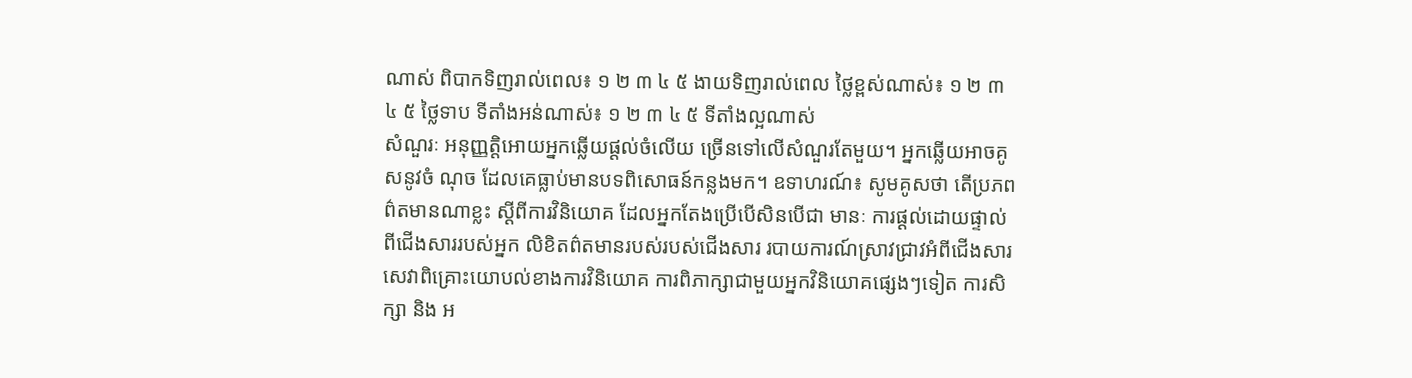ណាស់ ពិបាកទិញរាល់ពេល៖ ១ ២ ៣ ៤ ៥ ងាយទិញរាល់ពេល ថ្លៃខ្ពស់ណាស់៖ ១ ២ ៣ ៤ ៥ ថ្លៃទាប ទីតាំងអន់ណាស់៖ ១ ២ ៣ ៤ ៥ ទីតាំងល្អណាស់
សំណួរៈ អនុញ្ញត្តិអោយអ្នកឆ្លើយផ្ដល់ចំលើយ ច្រើនទៅលើសំណួរតែមួយ។ អ្នកឆ្លើយអាចគូសនូវចំ ណុច ដែលគេធ្លាប់មានបទពិសោធន៍កន្លងមក។ ឧទាហរណ៍៖ សូមគូសថា តើប្រភពព៌តមានណាខ្លះ ស្ដីពីការវិនិយោគ ដែលអ្នកតែងប្រើបើសិនបើជា មានៈ ការផ្ដល់ដោយផ្ទាល់ពីជើងសាររបស់អ្នក លិខិតព៌តមានរបស់របស់ជើងសារ របាយការណ៍ស្រាវជ្រាវអំពីជើងសារ
សេវាពិគ្រោះយោបល់ខាងការវិនិយោគ ការពិភាក្សាជាមួយអ្នកវិនិយោគផ្សេងៗទៀត ការសិក្សា និង អ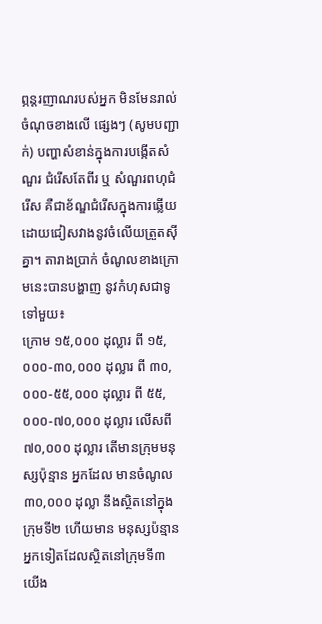ព្ភន្ដរញាណរបស់អ្នក មិនមែនរាល់ចំណុចខាងលើ ផ្សេងៗ (សូមបញ្ជាក់) បញ្ហាសំខាន់ក្នុងការបង្កើតសំណួរ ជំរើសតែពីរ ឬ សំណួរពហុជំរើស គឺជាខ័ណ្ឌជំរើសក្នុងការឆ្លើយ ដោយជៀសវាងនូវចំលើយត្រួតស៊ីគ្នា។ តារាងប្រាក់ ចំណូលខាងក្រោមនេះបានបង្ហាញ នូវកំហុសជាទូទៅមួយ៖
ក្រោម ១៥,០០០ ដុល្លារ ពី ១៥,០០០-៣០,០០០ ដុល្លារ ពី ៣០,០០០-៥៥,០០០ ដុល្លារ ពី ៥៥,០០០-៧០,០០០ ដុល្លារ លើសពី ៧០,០០០ ដុល្លារ តើមានក្រុមមនុស្សប៉ុន្មាន អ្នកដែល មានចំណូល ៣០,០០០ ដុល្លា នឹងស្ថិតនៅក្នុងក្រុមទី២ ហើយមាន មនុស្សប៉ន្មានអ្នកទៀតដែលស្ថិតនៅក្រុមទី៣ យើង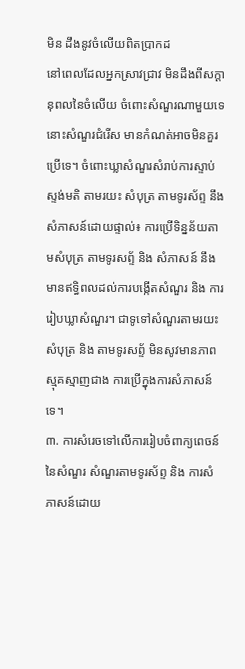មិន ដឹងនូវចំលើយពិតប្រាកដ
នៅពេលដែលអ្នកស្រាវជ្រាវ មិនដឹងពីសក្ដានុពលនៃចំលើយ ចំពោះសំណួរណាមួយទេនោះសំណួរជំរើស មានកំណត់អាចមិនគួរប្រើទេ។ ចំពោះឃ្លាសំណួរសំរាប់ការស្ទាប់ស្ទង់មតិ តាមរយះ សំបុត្រ តាមទូរស័ព្ទ នឹង សំភាសន៍ដោយផ្ទាល់៖ ការប្រើទិន្នន័យតាមសំបុត្រ តាមទូរសព្ទ័ និង សំភាសន៍ នឹងមានឥទ្ធិពលដល់ការបង្កើតសំណួរ និង ការ រៀបឃ្លាសំណួរ។ ជាទូទៅសំណួរតាមរយះសំបុត្រ និង តាមទូរសព្ទ័ មិនសូវមានភាពស្មុគស្មាញជាង ការប្រើក្នុងការសំភាសន៍ទេ។
៣. ការសំរេចទៅលើការរៀបចំពាក្យពេចន៍នៃសំណួរ សំណួរតាមទូរស័ព្ទ និង ការសំភាសន៍ដោយ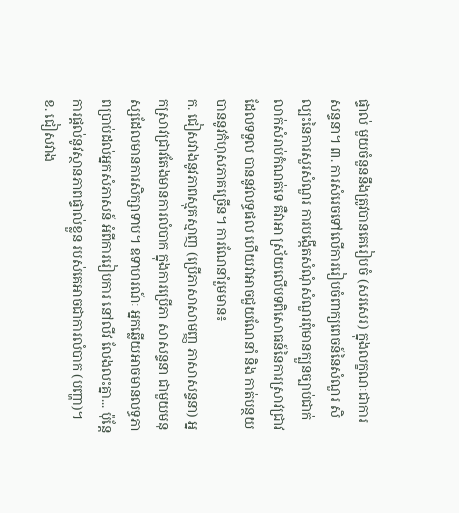ផ្ទាល់ មួយចំនួននឹងត្រូវបានគេរៀបចំ (សរសេរ) ក្នុងលក្ខណៈជាការសន្ទនា។ ៣. ការសំរេចទៅលើការរៀបចំពាក្យពេចន៍នៃសំណួរ សិល្បះនៃការសួរសំណួរ ការបង្កើតសំណុំសំណួរពុំមានក្បួនច្បាប់ជាក់លាក់សំរាប់កំណត់ទេ គឺវាអា ស្រ័យលើបទពិសោធន៍នៃការស្រាវជ្រាវ ដែលទទួល បាននូវលទ្ធផល ហើយវាអាចជួយណែនាំ និង កាត់បន្ថយបាននូវកំហុសភាគច្រើន។ ការណែនាំរួមមាន៖
ក. ជៀសវាងនូវភាពស្មុគស្មាញ (ប្រើភាសាសាមញ្ញ ភាសាសន្ទនា) អ្នកស្រាវជ្រាវតែងមានការលំបាក ក្នុងការប្រើភា សាសន្ទនា ជាមួយមនុស្សដែលមានការសិក្សាទាប។ ឧទាហរណ៍ៈ អ្នកឆ្លើយអាចមានលទ្ធភាពប្រាប់ដល់អ្នកសំភាសន៍ អំពីការរៀបការ នៅលីវ លែងលះគ្នា... ប៉ុន្ដែការផ្ដល់នូវស្ថានភាពផ្ទាល់ខ្លួន របស់គេអាចជាការលំបាក (បញ្ហា)។ ខ. ជៀសវាង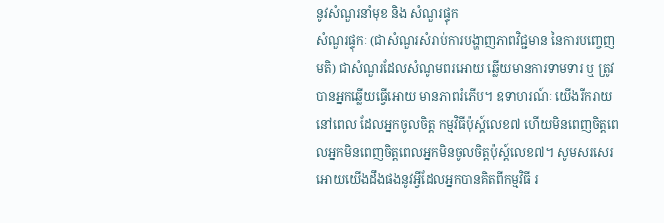នូវសំណួរនាំមុខ និង សំណួរផ្ទុក
សំណួរផ្ទុកៈ (ជាសំណួរសំរាប់ការបង្ហាញភាពវិជ្ជមាន នៃការបញ្ចេញមតិ) ជាសំណួរដែលសំណូមពរអោយ ឆ្លើយមានការទាមទារ ឬ ត្រូវបានអ្នកឆ្លើយធ្វើអោយ មានភាពរំភើប។ ឧទាហរណ៍ៈ យើងរីករាយនៅពេល ដែលអ្នកចូលចិត្ត កម្មវិធីប៉ុស្ដ៍លេខ៧ ហើយមិនពេញចិត្តពេលអ្នកមិនពេញចិត្តពេលអ្នកមិនចូលចិត្តប៉ុស្ដ៍លេខ៧។ សូមសរសេរអោយយើងដឹងផងនូវអ្វីដែលអ្នកបានគិតពីកម្មវិធី រ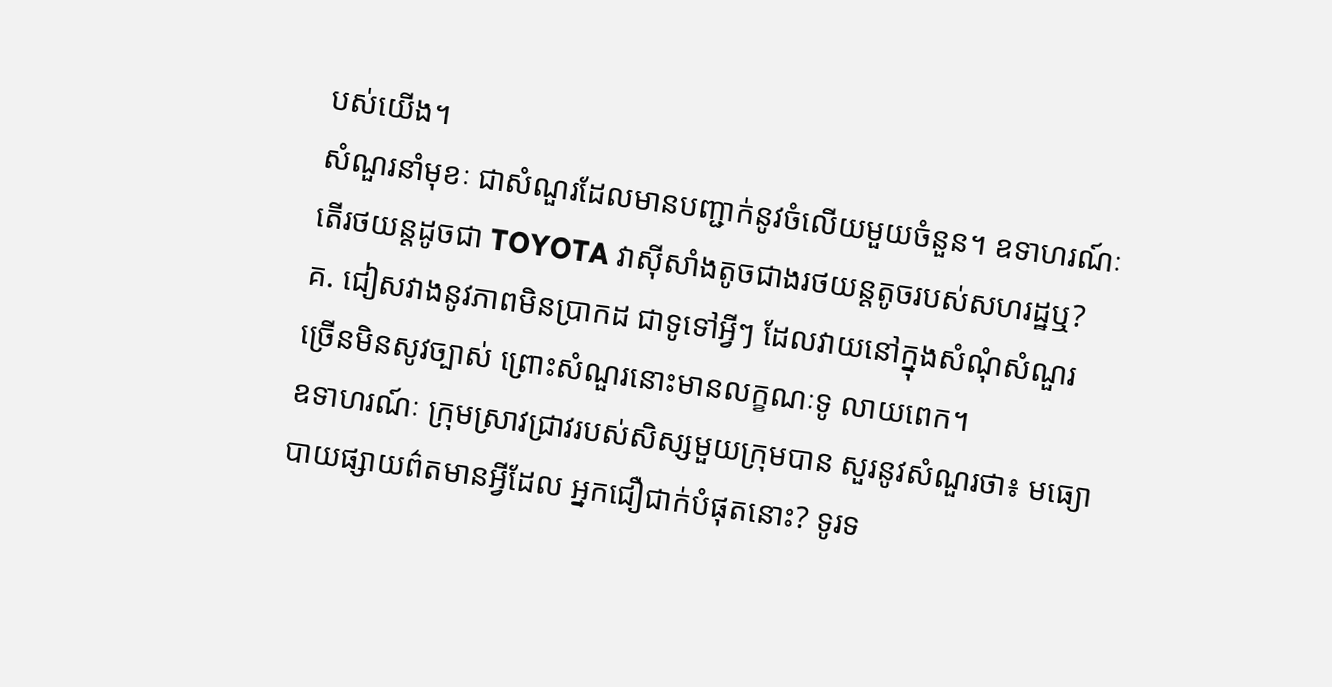បស់យើង។
សំណួរនាំមុខៈ ជាសំណួរដែលមានបញ្ជាក់នូវចំលើយមួយចំនួន។ ឧទាហរណ៍ៈ តើរថយន្ដដូចជា TOYOTA វាស៊ីសាំងតូចជាងរថយន្ដតូចរបស់សហរដ្ឋឬ? គ. ជៀសវាងនូវភាពមិនប្រាកដ ជាទូទៅអ្វីៗ ដែលវាយនៅក្នុងសំណុំសំណួរច្រើនមិនសូវច្បាស់ ព្រោះសំណួរនោះមានលក្ខណៈទូ លាយពេក។
ឧទាហរណ៍ៈ ក្រុមស្រាវជ្រាវរបស់សិស្សមួយក្រុមបាន សួរនូវសំណួរថា៖ មធ្យោបាយផ្សាយព៌តមានអ្វីដែល អ្នកជឿជាក់បំផុតនោះ? ទូរទ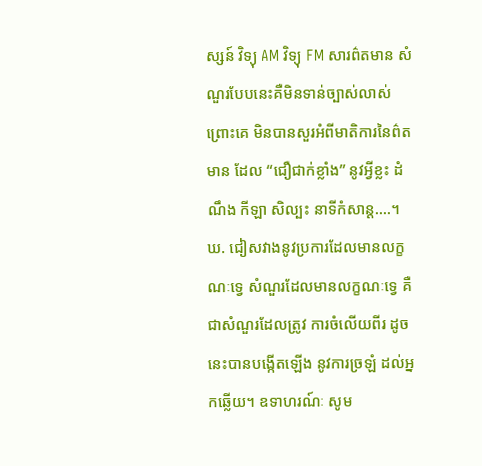ស្សន៍ វិទ្យុ AM វិទ្យុ FM សារព៌តមាន សំណួរបែបនេះគឺមិនទាន់ច្បាស់លាស់ព្រោះគេ មិនបានសួរអំពីមាតិការនៃព៌តមាន ដែល “ជឿជាក់ខ្លាំង” នូវអ្វីខ្លះ ដំណឹង កីឡា សិល្បះ នាទីកំសាន្ដ....។
ឃ. ជៀសវាងនូវប្រការដែលមានលក្ខណៈទ្វេ សំណួរដែលមានលក្ខណៈទ្វេ គឺជាសំណួរដែលត្រូវ ការចំលើយពីរ ដូចនេះបានបង្កើតឡើង នូវការច្រឡំ ដល់អ្នកឆ្លើយ។ ឧទាហរណ៍ៈ សូម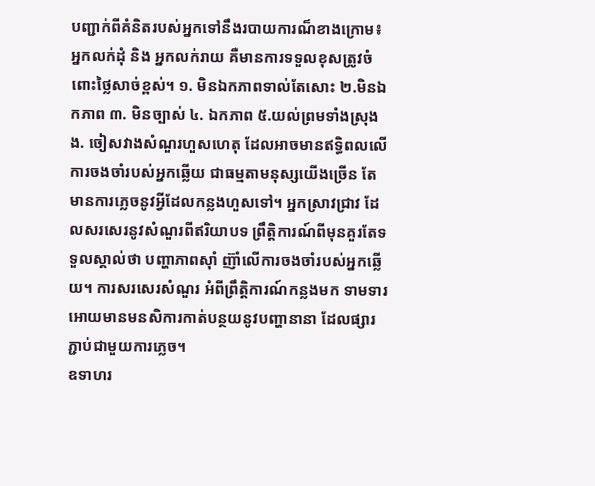បញ្ជាក់ពីគំនិតរបស់អ្នកទៅនឹងរបាយការណ៏ខាងក្រោម៖ អ្នកលក់ដុំ និង អ្នកលក់រាយ គឺមានការទទួលខុសត្រូវចំពោះថ្លៃសាច់ខ្ពស់។ ១. មិនឯកភាពទាល់តែសោះ ២.មិនឯកភាព ៣. មិនច្បាស់ ៤. ឯកភាព ៥.យល់ព្រមទាំងស្រុង
ង. ចៀសវាងសំណួរហួសហេតុ ដែលអាចមានឥទ្ធិពលលើការចងចាំរបស់អ្នកឆ្លើយ ជាធម្មតាមនុស្សយើងច្រើន តែមានការភ្លេចនូវអ្វីដែលកន្លងហួសទៅ។ អ្នកស្រាវជ្រាវ ដែលសរសេរនូវសំណួរពីឥរិយាបទ ព្រឹត្តិការណ៍ពីមុនគួរតែទទួលស្គាល់ថា បញ្ហាភាពស៊ាំ ញ៊ាំលើការចងចាំរបស់អ្នកឆ្លើយ។ ការសរសេរសំណួរ អំពីព្រឹតិ្ដការណ៍កន្លងមក ទាមទារ អោយមានមនសិការកាត់បន្ថយនូវបញ្ហានានា ដែលផ្សារភ្ជាប់ជាមួយការភ្លេច។
ឧទាហរ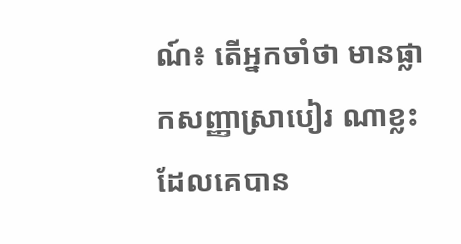ណ៍៖ តើអ្នកចាំថា មានផ្លាកសញ្ញាស្រាបៀរ ណាខ្លះ ដែលគេបាន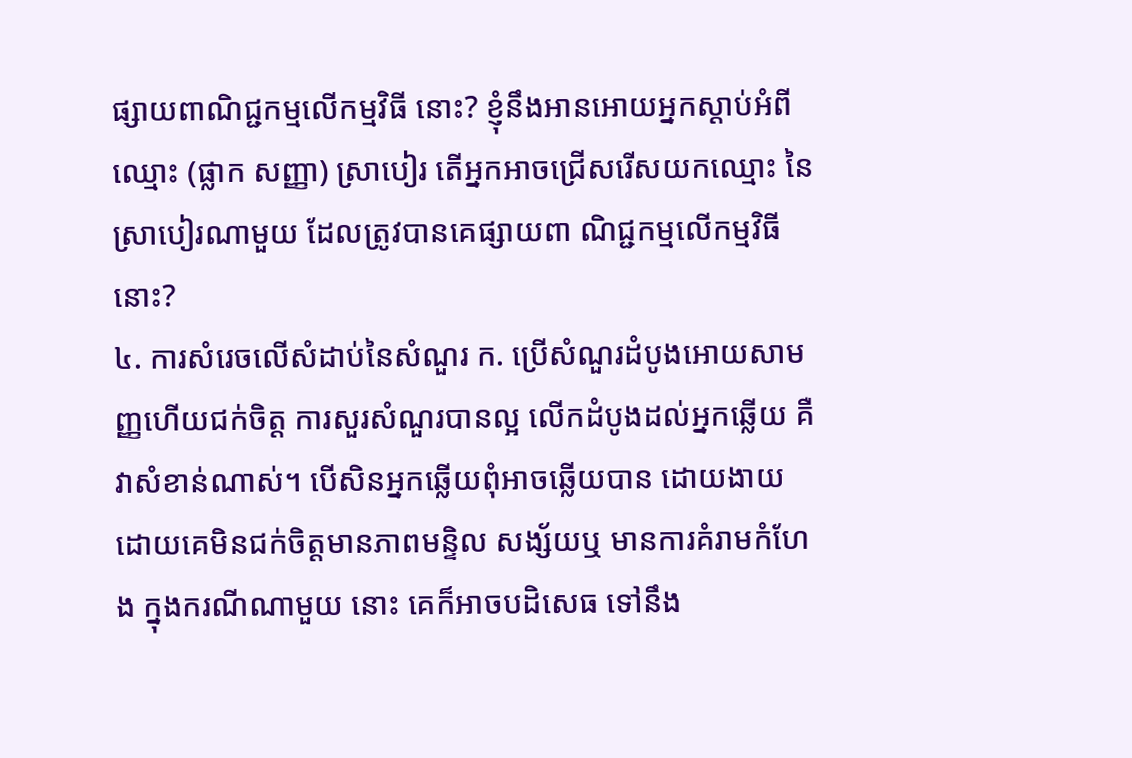ផ្សាយពាណិជ្ជកម្មលើកម្មវិធី នោះ? ខ្ញុំនឹងអានអោយអ្នកស្ដាប់អំពីឈ្មោះ (ផ្លាក សញ្ញា) ស្រាបៀរ តើអ្នកអាចជ្រើសរើសយកឈ្មោះ នៃស្រាបៀរណាមួយ ដែលត្រូវបានគេផ្សាយពា ណិជ្ជកម្មលើកម្មវិធីនោះ?
៤. ការសំរេចលើសំដាប់នៃសំណួរ ក. ប្រើសំណួរដំបូងអោយសាមញ្ញហើយជក់ចិត្ត ការសួរសំណួរបានល្អ លើកដំបូងដល់អ្នកឆ្លើយ គឺ វាសំខាន់ណាស់។ បើសិនអ្នកឆ្លើយពុំអាចឆ្លើយបាន ដោយងាយ ដោយគេមិនជក់ចិត្តមានភាពមន្ទិល សង្ស័យឬ មានការគំរាមកំហែង ក្នុងករណីណាមួយ នោះ គេក៏អាចបដិសេធ ទៅនឹង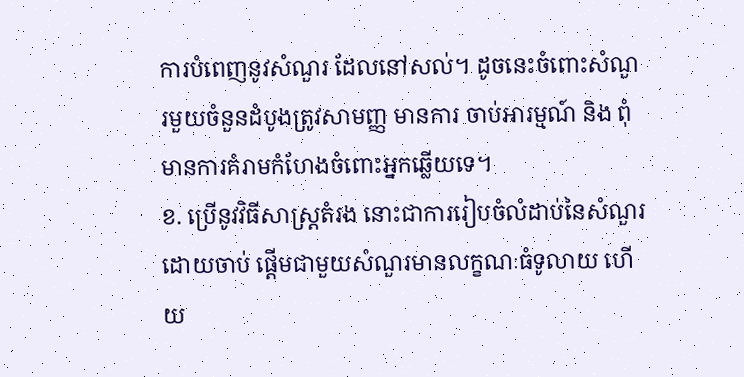ការបំពេញនូវសំណួរ ដែលនៅសល់។ ដូចនេះចំពោះសំណួរមួយចំនួនដំបូងត្រូវសាមញ្ញ មានការ ចាប់អារម្មណ៍ និង ពុំមានការគំរាមកំហែងចំពោះអ្នកឆ្លើយទេ។
ខ. ប្រើនូវវិធីសាស្រ្តតំរង នោះជាការរៀបចំលំដាប់នៃសំណួរ ដោយចាប់ ផ្ដើមជាមួយសំណួរមានលក្ខណៈធំទូលាយ ហើយ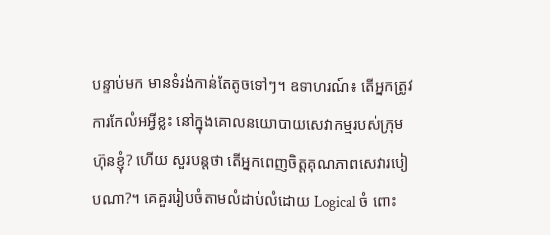បន្ទាប់មក មានទំរង់កាន់តែតូចទៅៗ។ ឧទាហរណ៍៖ តើអ្នកត្រូវការកែលំអអ្វីខ្លះ នៅក្នុងគោលនយោបាយសេវាកម្មរបស់ក្រុមហ៊ុនខ្ញុំ? ហើយ សួរបន្ដថា តើអ្នកពេញចិត្តគុណភាពសេវារបៀបណា?។ គេគួររៀបចំតាមលំដាប់លំដោយ Logical ចំ ពោះ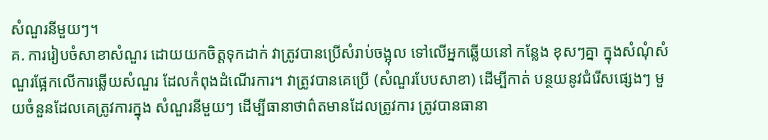សំណួរនីមួយៗ។
គ. ការរៀបចំសាខាសំណួរ ដោយយកចិត្តទុកដាក់ វាត្រូវបានប្រើសំរាប់ចង្អុល ទៅលើអ្នកឆ្លើយនៅ កន្លែង ខុសៗគ្នា ក្នុងសំណុំសំណួរផ្អែកលើការឆ្លើយសំណួរ ដែលកំពុងដំណើរការ។ វាត្រូវបានគេប្រើ (សំណួរបែបសាខា) ដើម្បីកាត់ បន្ថយនូវជំរើសផ្សេងៗ មួយចំនួនដែលគេត្រូវការក្នុង សំណួរនីមួយៗ ដើម្បីធានាថាព៌តមានដែលត្រូវការ ត្រូវបានធានា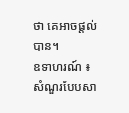ថា គេអាចផ្ដល់បាន។
ឧទាហរណ៍ ៖ សំណួរបែបសា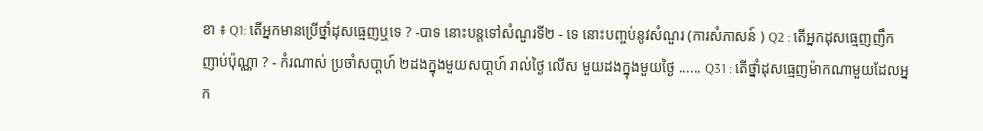ខា ៖ Q1: តើអ្នកមានប្រើថ្នាំដុសធ្មេញឬទេ ? -បាទ នោះបន្ដទៅសំណួរទី២ - ទេ នោះបញ្ចប់នូវសំណួរ (ការសំភាសន៍ ) Q2 : តើអ្នកដុសធ្មេញញឹកញាប់ប៉ុណ្ណា ? - កំរណាស់ ប្រចាំសបា្ដហ៍ ២ដងក្នុងមួយសបា្ដហ៍ រាល់ថ្ងៃ លើស មួយដងក្នុងមួយថ្ងៃ ...... Q31 : តើថ្នាំដុសធ្មេញម៉ាកណាមួយដែលអ្នក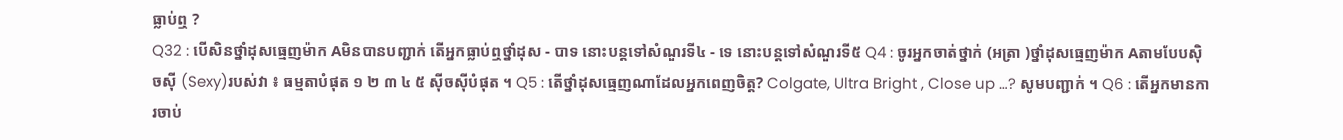ធ្លាប់ឮ ?
Q32 : បើសិនថ្នាំដុសធ្មេញម៉ាក Aមិនបានបញ្ជាក់ តើអ្នកធ្លាប់ឮថ្នាំដុស - បាទ នោះបន្ដទៅសំណួរទី៤ - ទេ នោះបន្ដទៅសំណួរទី៥ Q4 : ចូរអ្នកចាត់ថ្នាក់ (អត្រា )ថ្នាំដុសធ្មេញម៉ាក Aតាមបែបស៊ិចស៊ី (Sexy)របស់វា ៖ ធម្មតាបំផុត ១ ២ ៣ ៤ ៥ ស៊ីចស៊ីបំផុត ។ Q5 : តើថ្នាំដុសធ្មេញណាដែលអ្នកពេញចិត្ដ? Colgate, Ultra Bright , Close up …? សូមបញ្ជាក់ ។ Q6 : តើអ្នកមានការចាប់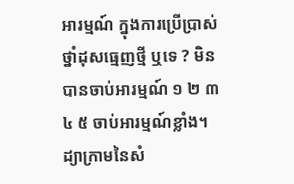អារម្មណ៍ ក្នុងការប្រើប្រាស់ថ្នាំដុសធ្មេញថ្មី ឬទេ ? មិនបានចាប់អារម្មណ៍ ១ ២ ៣ ៤ ៥ ចាប់អារម្មណ៍ខ្លាំង។
ដ្យាក្រាមនៃសំ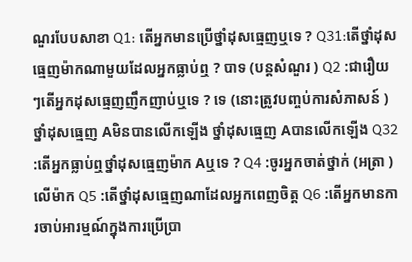ណួរបែបសាខា Q1: តើអ្នកមានប្រើថ្នាំដុសធ្មេញឬទេ ? Q31:តើថ្នាំដុសធ្មេញម៉ាកណាមួយដែលអ្នកធ្លាប់ឮ ? បាទ (បន្ដសំណួរ ) Q2 :ជារឿយៗតើអ្នកដុសធ្មេញញឹកញាប់ឬទេ ? ទេ (នោះត្រូវបញ្ចប់ការសំភាសន៍ ) ថ្នាំដុសធ្មេញ Aមិនបានលើកឡើង ថ្នាំដុសធ្មេញ Aបានលើកឡើង Q32 :តើអ្នកធ្លាប់ឮថ្នាំដុសធ្មេញម៉ាក Aឬទេ ? Q4 :ចូរអ្នកចាត់ថ្នាក់ (អត្រា )លើម៉ាក Q5 :តើថ្នាំដុសធ្មេញណាដែលអ្នកពេញចិត្ដ Q6 :តើអ្នកមានការចាប់អារម្មណ៍ក្នុងការប្រើប្រា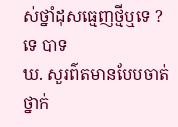ស់ថ្នាំដុសធ្មេញថ្មីឬទេ ? ទេ បាទ
ឃ. សួរព៌តមានបែបចាត់ថ្នាក់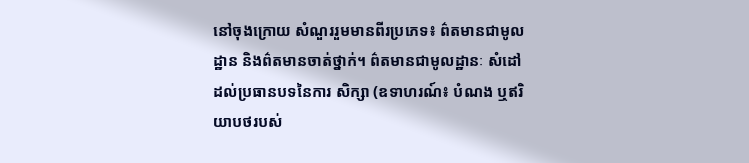នៅចុងក្រោយ សំណួររួមមានពីរប្រភេទ៖ ព៌តមានជាមូលដ្ឋាន និងព៌តមានចាត់ថ្នាក់។ ព៌តមានជាមូលដ្ឋានៈ សំដៅដល់ប្រធានបទនៃការ សិក្សា (ឧទាហរណ៍៖ បំណង ឬឥរិយាបថរបស់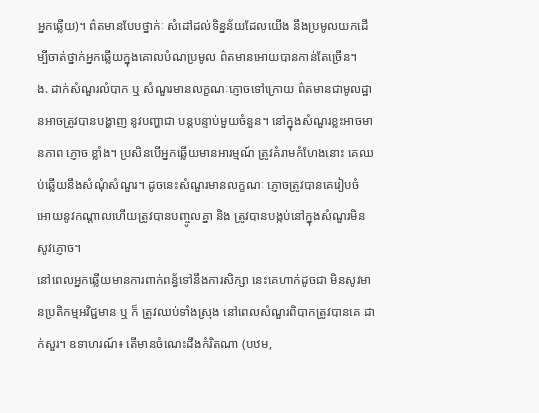អ្នកឆ្លើយ)។ ព៌តមានបែបថ្នាក់ៈ សំដៅដល់ទិន្នន័យដែលយើង នឹងប្រមូលយកដើម្បីចាត់ថ្នាក់អ្នកឆ្លើយក្នុងគោលបំណប្រមូល ព៌តមានអោយបានកាន់តែច្រើន។
ង. ដាក់សំណួរលំបាក ឬ សំណួរមានលក្ខណៈភ្ញោចទៅក្រោយ ព៌តមានជាមូលដ្ឋានអាចត្រូវបានបង្ហាញ នូវបញ្ហាជា បន្ដបន្ទាប់មួយចំនួន។ នៅក្នុងសំណួរខ្លះអាចមានភាព ភ្ញោច ខ្លាំង។ ប្រសិនបើអ្នកឆ្លើយមានអារម្មណ៍ ត្រូវគំរាមកំហែងនោះ គេឈប់ឆ្លើយនឹងសំណុំសំណួរ។ ដូចនេះសំណួរមានលក្ខណៈ ភ្ញោចត្រូវបានគេរៀបចំ អោយនូវកណ្ដាលហើយត្រូវបានបញ្ចូលគ្នា និង ត្រូវបានបង្កប់នៅក្នុងសំណួរមិនសូវភ្ញោច។
នៅពេលអ្នកឆ្លើយមានការពាក់ពន្ធ័ទៅនឹងការសិក្សា នេះគេហាក់ដូចជា មិនសូវមានប្រតិកម្មអវិជ្ជមាន ឬ ក៏ ត្រូវឈប់ទាំងស្រុង នៅពេលសំណួរពិបាកត្រូវបានគេ ដាក់សួរ។ ឧទាហរណ៍៖ តើមានចំណេះដឹងកំរិតណា (បឋម,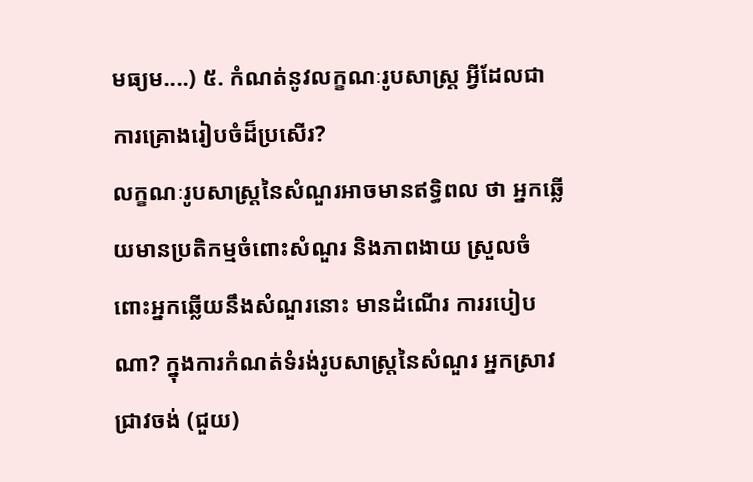មធ្យម....) ៥. កំណត់នូវលក្ខណៈរូបសាស្រ្ត អ្វីដែលជាការគ្រោងរៀបចំដ៏ប្រសើរ?
លក្ខណៈរូបសាស្រ្តនៃសំណួរអាចមានឥទ្ធិពល ថា អ្នកឆ្លើយមានប្រតិកម្មចំពោះសំណួរ និងភាពងាយ ស្រួលចំពោះអ្នកឆ្លើយនឹងសំណួរនោះ មានដំណើរ ការរបៀបណា? ក្នុងការកំណត់ទំរង់រូបសាស្រ្តនៃសំណួរ អ្នកស្រាវ ជ្រាវចង់ (ជួយ)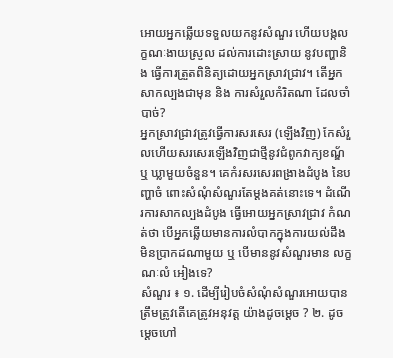អោយអ្នកឆ្លើយទទួលយកនូវសំណួរ ហើយបង្កលក្ខណៈងាយស្រួល ដល់ការដោះស្រាយ នូវបញ្ហានិង ធ្វើការត្រួតពិនិត្យដោយអ្នកស្រាវជ្រាវ។ តើអ្នកសាកល្បងជាមុន និង ការសំរួលកំរិតណា ដែលចាំបាច់?
អ្នកស្រាវជ្រាវត្រូវធ្វើការសរសេរ (ឡើងវិញ) កែសំរួលហើយសរសេរឡើងវិញជាថ្មីនូវជំពូកវាក្យខណ្ឌ័ ឬ ឃ្លាមួយចំនួន។ គេកំរសរសេរពង្រាងដំបូង នៃបញ្ហាចំ ពោះសំណុំសំណួរតែម្ដងគត់នោះទេ។ ដំណើរការសាកល្បងដំបូង ធ្វើអោយអ្នកស្រាវជ្រាវ កំណត់ថា បើអ្នកឆ្លើយមានការលំបាកក្នុងការយល់ដឹង មិនប្រាកដណាមួយ ឬ បើមាននូវសំណួរមាន លក្ខណៈលំ អៀងទេ?
សំណួរ ៖ ១. ដើម្បីរៀបចំសំណុំសំណួរអោយបានត្រឹមត្រូវតើគេត្រូវអនុវត្ដ យ៉ាងដូចម្ដេច ? ២. ដូចម្ដេចហៅ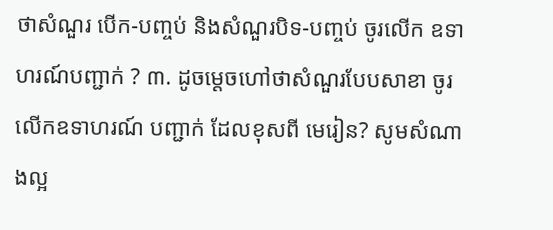ថាសំណួរ បើក-បញ្ចប់ និងសំណួរបិទ-បញ្ចប់ ចូរលើក ឧទាហរណ៍បញ្ជាក់ ? ៣. ដូចម្ដេចហៅថាសំណួរបែបសាខា ចូរលើកឧទាហរណ៍ បញ្ជាក់ ដែលខុសពី មេរៀន? សូមសំណាងល្អ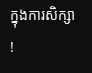ក្នុងការសិក្សា !